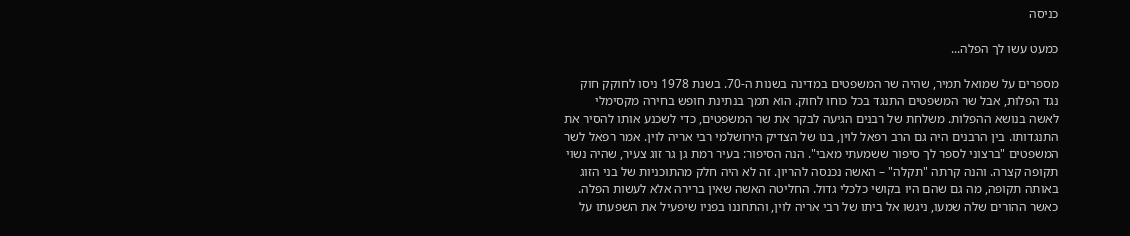כניסה

כמעט עשו לך הפלה...

מספרים על שמואל תמיר, שהיה שר המשפטים במדינה בשנות ה-70. בשנת 1978 ניסו לחוקק חוק נגד הפלות, אבל שר המשפטים התנגד בכל כוחו לחוק. הוא תמך בנתינת חופש בחירה מקסימלי לאשה בנושא ההפלות. משלחת של רבנים הגיעה לבקר את שר המשפטים, כדי לשכנע אותו להסיר את התנגדותו. בין הרבנים היה גם הרב רפאל לוין, בנו של הצדיק הירושלמי רבי אריה לוין. אמר רפאל לשר המשפטים "ברצוני לספר לך סיפור ששמעתי מאבי". הנה הסיפור: בעיר רמת גן גר זוג צעיר, שהיה נשוי תקופה קצרה. והנה קרתה "תקלה" – האשה נכנסה להריון. זה לא היה חלק מהתוכניות של בני הזוג באותה תקופה, מה גם שהם היו בקושי כלכלי גדול. החליטה האשה שאין ברירה אלא לעשות הפלה. כאשר ההורים שלה שמעו, ניגשו אל ביתו של רבי אריה לוין, והתחננו בפניו שיפעיל את השפעתו על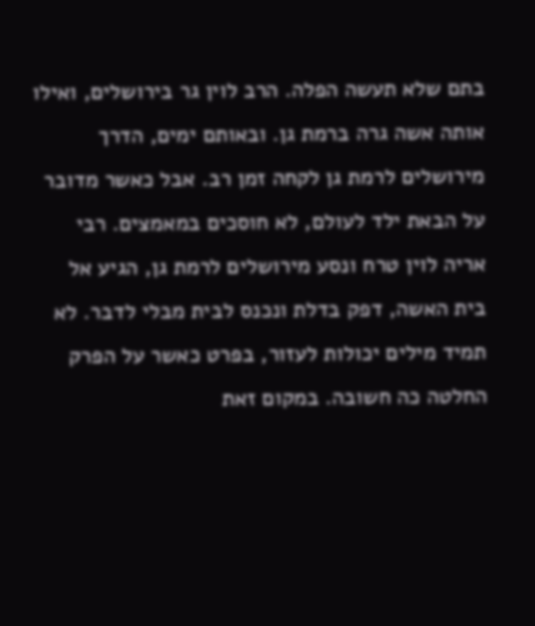בתם שלא תעשה הפלה. הרב לוין גר בירושלים, ואילו אותה אשה גרה ברמת גן. ובאותם ימים, הדרך מירושלים לרמת גן לקחה זמן רב. אבל כאשר מדובר על הבאת ילד לעולם, לא חוסכים במאמצים. רבי אריה לוין טרח ונסע מירושלים לרמת גן, הגיע אל בית האשה, דפק בדלת ונכנס לבית מבלי לדבר. לא תמיד מילים יכולות לעזור, בפרט כאשר על הפרק החלטה כה חשובה. במקום זאת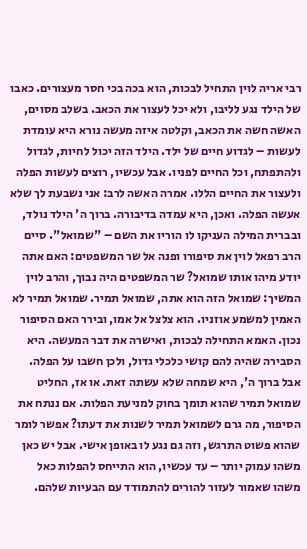רבי אריה לוין התחיל לבכות, הוא בכה בכי חסר מעצורים. כאבו של הילד נגע לליבו, ולא יכל לעצור את הכאב. בשלב מסוים, האשה חשה את הכאב, וקלטה איזה מעשה נורא היא עומדת לעשות – לגדוע חיים של ילד. הילד הזה יכול לחיות, לגדול ולהתפתח, וכל החיים לפניו. אבל עכשיו, רוצים לעשות הפלה ולעצור את החיים הללו. אמרה האשה לרב: אני נשבעת לך שלא אעשה הפלה. ואכן, היא עמדה בדיבורה. ברוך ה' הילד נולד, ובברית המילה העניקו לו הוריו את השם – "שמואל". סיים הרב רפאל לוין את סיפורו ופנה אל שר המשפטים: האם אתה יודע מיהו אותו שמואל? שר המשפטים היה נבוך, והרב לוין המשיך: שמואל הזה הוא אתה, שמואל תמיר. שמואל תמיר לא האמין למשמע אוזניו. הוא צלצל אל אמו, ובירר האם הסיפור נכון. האמא התחילה לבכות, ואישרה את דבר המעשה. היא הסבירה שהיה להם קושי כלכלי גדול, ולכן חשבו על הפלה. אבל ברוך ה', היא שמחה שלא עשתה זאת. או אז, החליט שמואל תמיר שהוא תומך בחוק למניעת הפלות. אם ננתח את הסיפור, מה גרם לשמואל תמיר לשנות את דעתו? אפשר לומר שהוא פשוט התרגש, וזה גם נגע לו באופן אישי. אבל יש כאן משהו עמוק יותר – עד עכשיו, הוא התייחס להפלות כאל משהו שאמור לעזור להורים להתמודד עם הבעיות שלהם.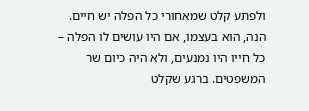ולפתע קלט שמאחורי כל הפלה יש חיים. הנה, הוא בעצמו, אם היו עושים לו הפלה – כל חייו היו נמנעים, ולא היה כיום שר המשפטים. ברגע שקלט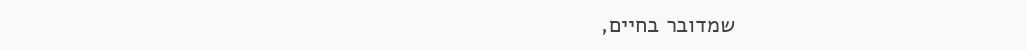שמדובר בחיים,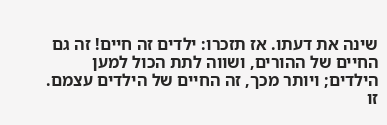שינה את דעתו. אז תזכרו: ילדים זה חיים! זה גם החיים של ההורים, ושווה לתת הכול למען הילדים; ויותר מכך, זה החיים של הילדים עצמם. זו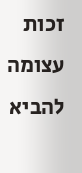זכות עצומה להביא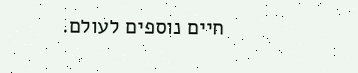חיים נוספים לעולם.